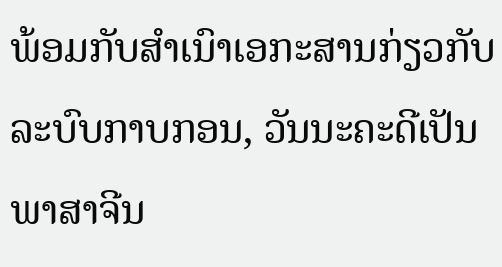ພ້ອມກັບສຳເນົາເອກະສານກ່ຽວກັບລະບົບກາບກອນ, ວັນນະຄະດີເປັນພາສາຈີນ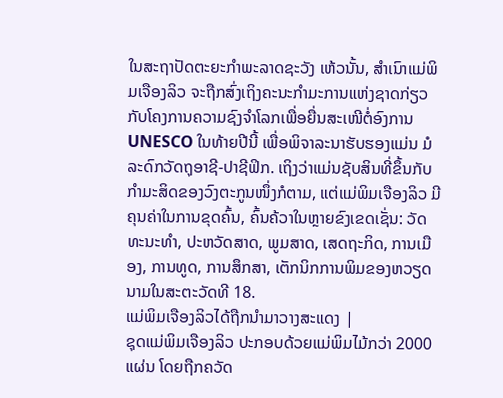ໃນສະຖາປັດຕະຍະກຳພະລາດຊະວັງ ເຫ້ວນັ້ນ, ສຳເນົາແມ່ພິມເຈືອງລິວ ຈະຖືກສົ່ງເຖິງຄະນະກຳມະການແຫ່ງຊາດກ່ຽວກັບໂຄງການຄວາມຊົງຈຳໂລກເພື່ອຍື່ນສະເໜີຕໍ່ອົງການ UNESCO ໃນທ້າຍປີນີ້ ເພື່ອພິຈາລະນາຮັບຮອງແມ່ນ ມໍລະດົກວັດຖຸອາຊີ-ປາຊີຟິກ. ເຖິງວ່າແມ່ນຊັບສິນທີ່ຂຶ້ນກັບກຳມະສິດຂອງວົງຕະກູນໜຶ່ງກໍຕາມ, ແຕ່ແມ່ພິມເຈືອງລິວ ມີຄຸນຄ່າໃນການຂຸດຄົ້ນ, ຄົ້ນຄ້ວາໃນຫຼາຍຂົງເຂດເຊັ່ນ: ວັດທະນະທຳ, ປະຫວັດສາດ, ພູມສາດ, ເສດຖະກິດ, ການເມືອງ, ການທູດ, ການສຶກສາ, ເຕັກນິກການພິມຂອງຫວຽດນາມໃນສະຕະວັດທີ 18.
ແມ່ພິມເຈືອງລິວໄດ້ຖືກນຳມາວາງສະແດງ |
ຊຸດແມ່ພິມເຈືອງລິວ ປະກອບດ້ວຍແມ່ພິມໄມ້ກວ່າ 2000 ແຜ່ນ ໂດຍຖືກຄວັດ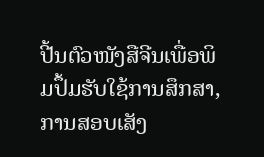ປີ້ນຕົວໜັງສືຈີນເພື່ອພິມປຶ້ມຮັບໃຊ້ການສຶກສາ, ການສອບເສັງ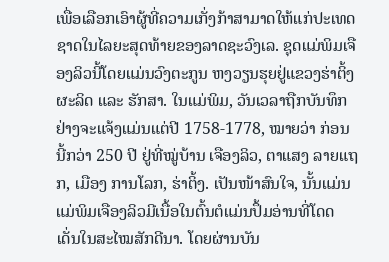ເພື່ອເລືອກເອົາຜູ້ທີ່ຄວາມເກັ່ງກ້າສາມາດໃຫ້ແກ່ປະເທດຊາດໃນໄລຍະສຸດທ້າຍຂອງລາດຊະວົງເລ. ຊຸດແມ່ພິມເຈືອງລິວນີ້ໂດຍແມ່ນວົງຕະກູນ ຫງວຽນຮຸຍຢູ່ແຂວງຮ່າຕິ້ງຜະລິດ ແລະ ຮັກສາ. ໃນແມ່ພິມ, ວັນເວລາຖືກບັນທຶກຢ່າງຈະແຈ້ງແມ່ນແຕ່ປີ 1758-1778, ໝາຍວ່າ ກ່ອນນີ້ກວ່າ 250 ປີ ຢູ່ທີ່ໝູ່ບ້ານ ເຈືອງລິວ, ຕາແສງ ລາຍແຖກ, ເມືອງ ການໂລກ, ຮ່າຕິ້ງ. ເປັນໜ້າສົນໃຈ, ນັ້ນແມ່ນແມ່ພິມເຈືອງລິວມີເນື້ອໃນຕົ້ນຕໍແມ່ນປຶ້ມອ່ານທີ່ໂດດເດັ່ນໃນສະໄໝສັກດີນາ. ໂດຍຜ່ານບັນ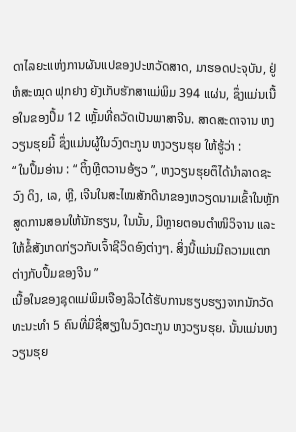ດາໄລຍະແຫ່ງການຜັນແປຂອງປະຫວັດສາດ, ມາຮອດປະຈຸບັນ, ຢູ່ຫໍສະໝຸດ ຟຸກຢາງ ຍັງເກັບຮັກສາແມ່ພິມ 394 ແຜ່ນ, ຊຶ່ງແມ່ນເນື້ອໃນຂອງປຶ້ມ 12 ເຫຼັ້ມທີ່ຄວັດເປັນພາສາຈີນ. ສາດສະດາຈານ ຫງວຽນຮຸຍມີ້ ຊຶ່ງແມ່ນຜູ້ໃນວົງຕະກູນ ຫງວຽນຮຸຍ ໃຫ້ຮູ້ວ່າ :
“ ໃນປຶ້ມອ່ານ : “ ຕິ້ງຫຼີຕວານອ້ຽວ ”, ຫງວຽນຮຸຍຕຶໄດ້ນຳລາດຊະວົງ ດິງ, ເລ, ຫຼີ, ເຈີນໃນສະໄໝສັກດີນາຂອງຫວຽດນາມເຂົ້າໃນຫຼັກສູດການສອນໃຫ້ນັກຮຽນ, ໃນນັ້ນ, ມີຫຼາຍຕອນຕຳໜິວິຈານ ແລະ ໃຫ້ຂໍ້ສັງເກດກ່ຽວກັບເຈົ້າຊີວິດອົງຕ່າງໆ. ສິ່ງນີ້ແມ່ນມີຄວາມແຕກຕ່າງກັບປຶ້ມຂອງຈີນ ”
ເນື້ອໃນຂອງຊຸດແມ່ພິມເຈືອງລິວໄດ້ຮັບການຮຽບຮຽງຈາກນັກວັດທະນະທຳ 5 ຄົນທີ່ມີຊື່ສຽງໃນວົງຕະກູນ ຫງວຽນຮຸຍ. ນັ້ນແມ່ນຫງວຽນຮຸຍ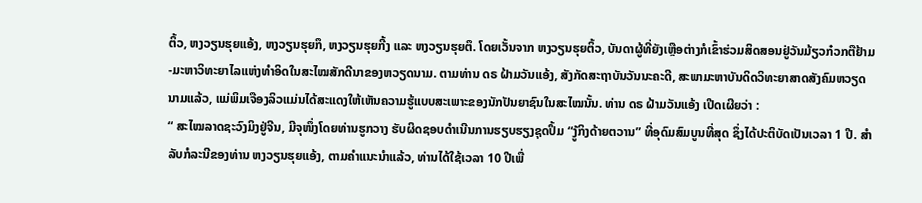ຕິ້ວ, ຫງວຽນຮຸຍແອ້ງ, ຫງວຽນຮຸຍກຶ, ຫງວຽນຮຸຍກີ້ງ ແລະ ຫງວຽນຮຸຍຕຶ. ໂດຍເວັ້ນຈາກ ຫງວຽນຮຸຍຕິ້ວ, ບັນດາຜູ້ທີ່ຍັງເຫຼືອຕ່າງກໍເຂົ້າຮ່ວມສິດສອນຢູ່ວັນມ້ຽວກ໋ວກຕືຢ້າມ-ມະຫາວິທະຍາໄລແຫ່ງທຳອິດໃນສະໄໝສັກດີນາຂອງຫວຽດນາມ. ຕາມທ່ານ ດຣ ຝ້າມວັນແອ້ງ, ສັງກັດສະຖາບັນວັນນະຄະດີ, ສະພາມະຫາບັນດິດວິທະຍາສາດສັງຄົມຫວຽດນາມແລ້ວ, ແມ່ພິມເຈືອງລິວແມ່ນໄດ້ສະແດງໃຫ້ເຫັນຄວາມຮູ້ແບບສະເພາະຂອງນັກປັນຍາຊົນໃນສະໄໝນັ້ນ. ທ່ານ ດຣ ຝ້າມວັນແອ້ງ ເປີດເຜີຍວ່າ :
“ ສະໄໝລາດຊະວົງມິງຢູ່ຈີນ, ມີຈຸໜຶ່ງໂດຍທ່ານຮູກວາງ ຮັບຜິດຊອບດຳເນີນການຮຽບຮຽງຊຸດປຶ້ມ “ງູ້ກິງດ້າຍຕວານ” ທີ່ອຸດົມສົມບູນທີ່ສຸດ ຊຶ່ງໄດ້ປະຕິບັດເປັນເວລາ 1 ປີ. ສຳລັບກໍລະນີຂອງທ່ານ ຫງວຽນຮຸຍແອ້ງ, ຕາມຄຳແນະນຳແລ້ວ, ທ່ານໄດ້ໃຊ້ເວລາ 10 ປີເພື່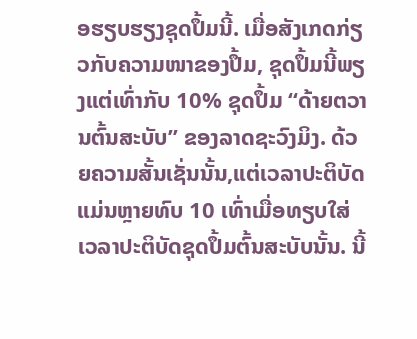ອຮຽບຮຽງຊຸດປຶ້ມນີ້. ເມື່ອສັງເກດກ່ຽວກັບຄວາມໜາຂອງປຶ້ມ, ຊຸດປຶ້ມນີ້ພຽງແຕ່ເທົ່າກັບ 10% ຊຸດປຶ້ມ “ດ້າຍຕວານຕົ້ນສະບັບ” ຂອງລາດຊະວົງມິງ. ດ້ວຍຄວາມສັ້ນເຊັ່ນນັ້ນ,ແຕ່ເວລາປະຕິບັດແມ່ນຫຼາຍທົບ 10 ເທົ່າເມື່ອທຽບໃສ່ເວລາປະຕິບັດຊຸດປຶ້ມຕົ້ນສະບັບນັ້ນ. ນີ້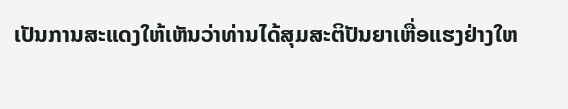ເປັນການສະແດງໃຫ້ເຫັນວ່າທ່ານໄດ້ສຸມສະຕິປັນຍາເຫື່ອແຮງຢ່າງໃຫ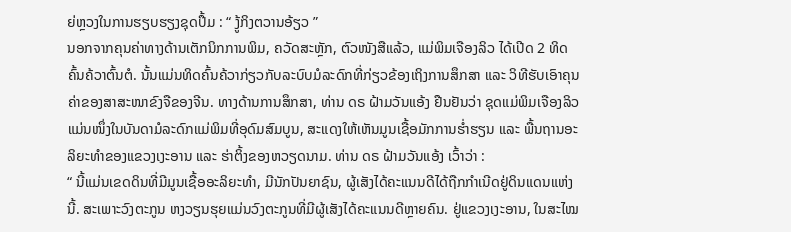ຍ່ຫຼວງໃນການຮຽບຮຽງຊຸດປຶ້ມ : “ ງູ້ກິງຕວານອ້ຽວ ”
ນອກຈາກຄຸນຄ່າທາງດ້ານເຕັກນິກການພິມ, ຄວັດສະຫຼັກ, ຕົວໜັງສືແລ້ວ, ແມ່ພິມເຈືອງລິວ ໄດ້ເປີດ 2 ທິດຄົ້ນຄ້ວາຕົ້ນຕໍ. ນັ້ນແມ່ນທິດຄົ້ນຄ້ວາກ່ຽວກັບລະບົບມໍລະດົກທີ່ກ່ຽວຂ້ອງເຖິງການສຶກສາ ແລະ ວິທີຮັບເອົາຄຸນຄ່າຂອງສາສະໜາຂົງຈືຂອງຈີນ. ທາງດ້ານການສຶກສາ, ທ່ານ ດຣ ຝ້າມວັນແອ້ງ ຢືນຢັນວ່າ ຊຸດແມ່ພິມເຈືອງລິວແມ່ນໜຶ່ງໃນບັນດາມໍລະດົກແມ່ພິມທີ່ອຸດົມສົມບູນ, ສະແດງໃຫ້ເຫັນມູນເຊື້ອມັກການຮ່ຳຮຽນ ແລະ ພື້ນຖານອະລິຍະທຳຂອງແຂວງເງະອານ ແລະ ຮ່າຕິ້ງຂອງຫວຽດນາມ. ທ່ານ ດຣ ຝ້າມວັນແອ້ງ ເວົ້າວ່າ :
“ ນີ້ແມ່ນເຂດດິນທີ່ມີມູນເຊື້ອອະລິຍະທຳ, ມີນັກປັນຍາຊົນ, ຜູ້ເສັງໄດ້ຄະແນນດີໄດ້ຖືກກຳເນີດຢູ່ດິນແດນແຫ່ງນີ້. ສະເພາະວົງຕະກູນ ຫງວຽນຮຸຍແມ່ນວົງຕະກູນທີ່ມີຜູ້ເສັງໄດ້ຄະແນນດີຫຼາຍຄົນ. ຢູ່ແຂວງເງະອານ, ໃນສະໄໝ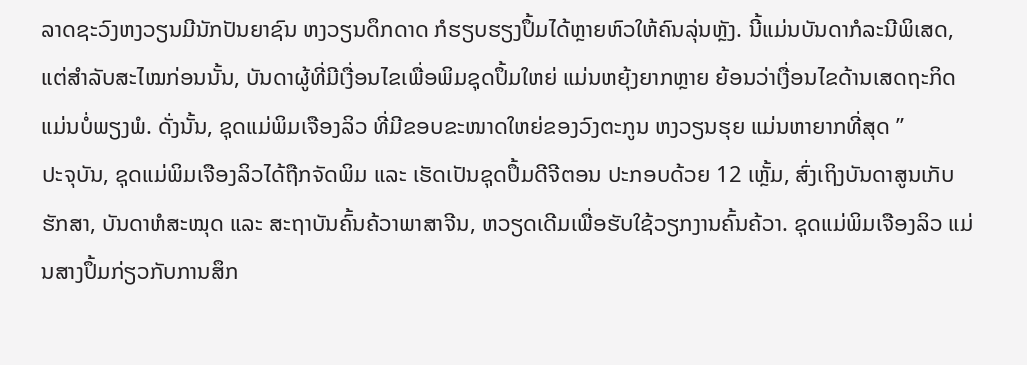ລາດຊະວົງຫງວຽນມີນັກປັນຍາຊົນ ຫງວຽນດຶກດາດ ກໍຮຽບຮຽງປຶ້ມໄດ້ຫຼາຍຫົວໃຫ້ຄົນລຸ່ນຫຼັງ. ນີ້ແມ່ນບັນດາກໍລະນີພິເສດ, ແຕ່ສຳລັບສະໄໝກ່ອນນັ້ນ, ບັນດາຜູ້ທີ່ມີເງື່ອນໄຂເພື່ອພິມຊຸດປຶ້ມໃຫຍ່ ແມ່ນຫຍຸ້ງຍາກຫຼາຍ ຍ້ອນວ່າເງື່ອນໄຂດ້ານເສດຖະກິດແມ່ນບໍ່ພຽງພໍ. ດັ່ງນັ້ນ, ຊຸດແມ່ພິມເຈືອງລິວ ທີ່ມີຂອບຂະໜາດໃຫຍ່ຂອງວົງຕະກູນ ຫງວຽນຮຸຍ ແມ່ນຫາຍາກທີ່ສຸດ ”
ປະຈຸບັນ, ຊຸດແມ່ພິມເຈືອງລິວໄດ້ຖືກຈັດພິມ ແລະ ເຮັດເປັນຊຸດປຶ້ມດີຈີຕອນ ປະກອບດ້ວຍ 12 ເຫຼັ້ມ, ສົ່ງເຖິງບັນດາສູນເກັບຮັກສາ, ບັນດາຫໍສະໝຸດ ແລະ ສະຖາບັນຄົ້ນຄ້ວາພາສາຈີນ, ຫວຽດເດີມເພື່ອຮັບໃຊ້ວຽກງານຄົ້ນຄ້ວາ. ຊຸດແມ່ພິມເຈືອງລິວ ແມ່ນສາງປຶ້ມກ່ຽວກັບການສຶກ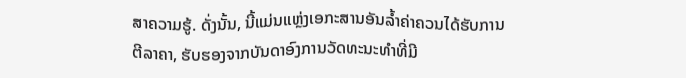ສາຄວາມຮູ້. ດັ່ງນັ້ນ, ນີ້ແມ່ນແຫຼ່ງເອກະສານອັນລ້ຳຄ່າຄວນໄດ້ຮັບການຕີລາຄາ, ຮັບຮອງຈາກບັນດາອົງການວັດທະນະທຳທີ່ມີ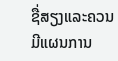ຊື່ສຽງແລະຄວນມີແຜນການ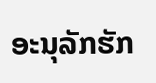ອະນຸລັກຮັກ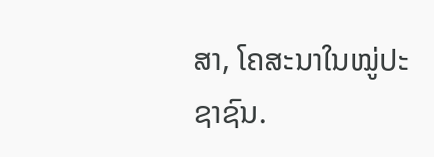ສາ, ໂຄສະນາໃນໝູ່ປະຊາຊົນ.